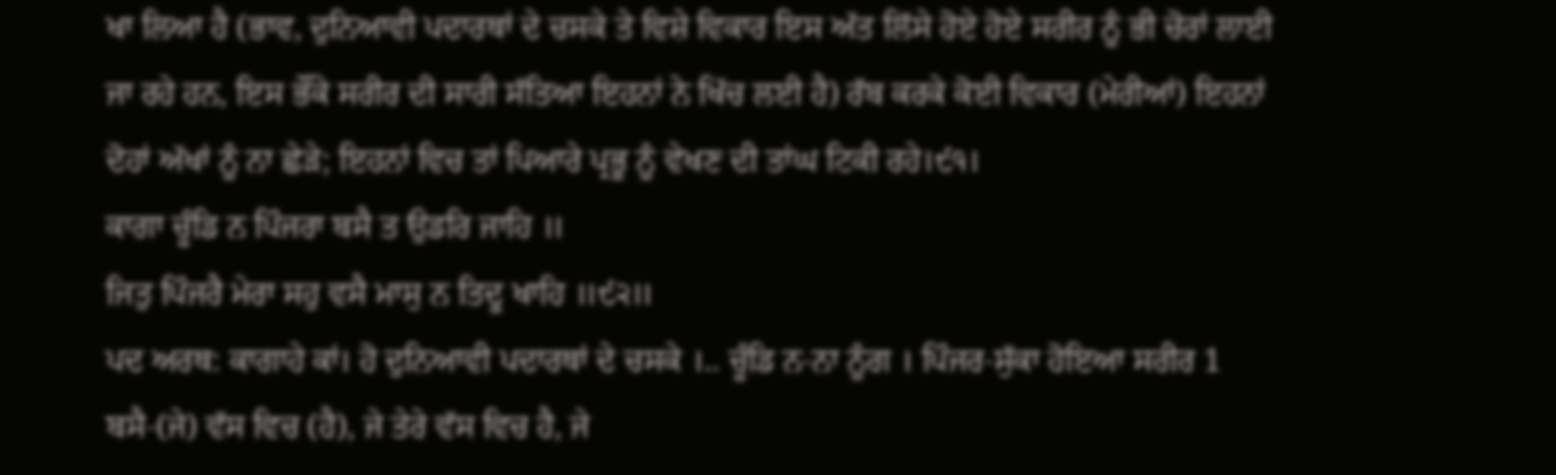ਖਾ ਲਿਆ ਹੈ (ਭਾਵ, ਦੁਨਿਆਵੀ ਪਦਾਰਥਾਂ ਦੇ ਚਸਕੇ ਤੇ ਵਿਸ਼ੇ ਵਿਕਾਰ ਇਸ ਅੱਤ ਲਿੱਸੇ ਹੋਏ ਹੋਏ ਸਰੀਰ ਨੂੰ ਭੀ ਚੋਰਾਂ ਲਾਈ ਜਾ ਰਹੇ ਹਨ, ਇਸ ਭੌਂਕੇ ਸਰੀਰ ਦੀ ਸਾਰੀ ਸੱਤਿਆ ਇਹਨਾਂ ਨੇ ਖਿੱਚ ਲਈ ਹੈ) ਰੱਬ ਕਰਕੇ ਕੋਈ ਵਿਕਾਰ (ਮੇਰੀਆਂ) ਇਹਨਾਂ ਦੋਹਾਂ ਅੱਖਾਂ ਨੂੰ ਨਾ ਛੇੜੇ; ਇਹਨਾਂ ਵਿਚ ਤਾਂ ਪਿਆਰੇ ਪ੍ਰਭੂ ਨੂੰ ਵੇਖਣ ਦੀ ਤਾਂਘ ਟਿਕੀ ਰਹੇ।੯੧।
ਕਾਗਾ ਚੂੰਡਿ ਨ ਪਿੰਜਰਾ ਬਸੈ ਤ ਉਡਰਿ ਜਾਹਿ ॥
ਜਿਤੁ ਪਿੰਜਰੈ ਮੇਰਾ ਸਹੁ ਵਸੈ ਮਾਸੁ ਨ ਤਿਦੂ ਖਾਹਿ ॥੯੨॥
ਪਦ ਅਰਥ: ਕਾਗਾਹੇ ਕਾਂ। ਹੋ ਦੁਨਿਆਵੀ ਪਦਾਰਥਾਂ ਦੇ ਚਸਕੇ ।.. ਚੂੰਡਿ ਨ-ਨਾ ਨੂੰਗ । ਪਿੰਜਰ-ਸੁੱਕਾ ਹੋਇਆ ਸਰੀਰ 1 ਬਸੈ-(ਜੇ) ਵੱਸ ਵਿਚ (ਹੈ), ਜੇ ਤੇਰੇ ਵੱਸ ਵਿਚ ਹੈ, ਜੇ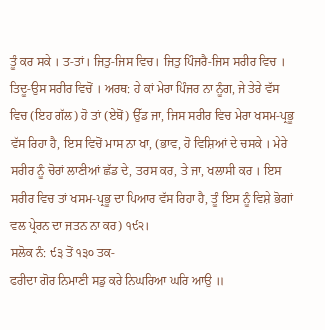ਤੂੰ ਕਰ ਸਕੇ । ਤ-ਤਾਂ। ਜਿਤੁ-ਜਿਸ ਵਿਚ। ਜਿਤੁ ਪਿੰਜਰੈ-ਜਿਸ ਸਰੀਰ ਵਿਚ । ਤਿਦੂ-ਉਸ ਸਰੀਰ ਵਿਚੋਂ । ਅਰਥ: ਹੇ ਕਾਂ ਮੇਰਾ ਪਿੰਜਰ ਨਾ ਨੂੰਗ, ਜੇ ਤੇਰੇ ਵੱਸ ਵਿਚ (ਇਹ ਗੱਲ) ਹੋ ਤਾਂ (ਏਥੋਂ) ਉੱਡ ਜਾ, ਜਿਸ ਸਰੀਰ ਵਿਚ ਮੇਰਾ ਖਸਮ-ਪ੍ਰਭੂ ਵੱਸ ਰਿਹਾ ਹੈ, ਇਸ ਵਿਚੋਂ ਮਾਸ ਨਾ ਖਾ, (ਭਾਵ, ਹੋ ਵਿਸ਼ਿਆਂ ਦੇ ਚਸਕੇ । ਮੇਰੇ ਸਰੀਰ ਨੂੰ ਚੋਰਾਂ ਲਾਣੀਆਂ ਛੱਡ ਦੇ, ਤਰਸ ਕਰ, ਤੇ ਜਾ, ਖਲਾਸੀ ਕਰ । ਇਸ ਸਰੀਰ ਵਿਚ ਤਾਂ ਖਸਮ-ਪ੍ਰਭੂ ਦਾ ਪਿਆਰ ਵੱਸ ਰਿਹਾ ਹੈ, ਤੂੰ ਇਸ ਨੂੰ ਵਿਸ਼ੇ ਭੋਗਾਂ ਵਲ ਪ੍ਰੇਰਨ ਦਾ ਜਤਨ ਨਾ ਕਰ) ੧੯੨।
ਸਲੋਕ ਨੰ: ੯੩ ਤੋਂ ੧੩੦ ਤਕ-
ਫਰੀਦਾ ਗੋਰ ਨਿਮਾਣੀ ਸਡੁ ਕਰੇ ਨਿਘਰਿਆ ਘਰਿ ਆਉ ॥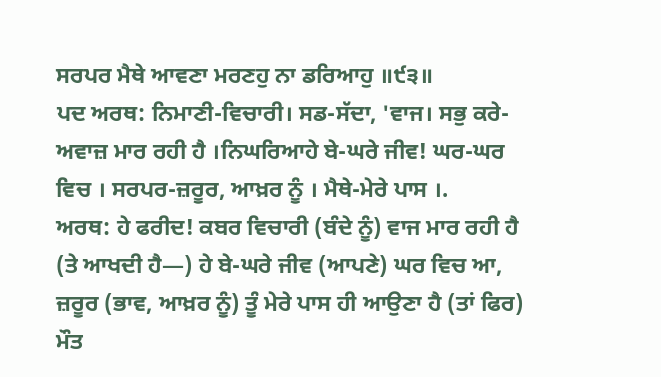ਸਰਪਰ ਮੈਥੇ ਆਵਣਾ ਮਰਣਹੁ ਨਾ ਡਰਿਆਹੁ ॥੯੩॥
ਪਦ ਅਰਥ: ਨਿਮਾਣੀ-ਵਿਚਾਰੀ। ਸਡ-ਸੱਦਾ, 'ਵਾਜ। ਸਭੁ ਕਰੇ-ਅਵਾਜ਼ ਮਾਰ ਰਹੀ ਹੈ ।ਨਿਘਰਿਆਹੇ ਬੇ-ਘਰੇ ਜੀਵ! ਘਰ-ਘਰ ਵਿਚ । ਸਰਪਰ-ਜ਼ਰੂਰ, ਆਖ਼ਰ ਨੂੰ । ਮੈਥੇ-ਮੇਰੇ ਪਾਸ ।.
ਅਰਥ: ਹੇ ਫਰੀਦ! ਕਬਰ ਵਿਚਾਰੀ (ਬੰਦੇ ਨੂੰ) ਵਾਜ ਮਾਰ ਰਹੀ ਹੈ (ਤੇ ਆਖਦੀ ਹੈ—) ਹੇ ਬੇ-ਘਰੇ ਜੀਵ (ਆਪਣੇ) ਘਰ ਵਿਚ ਆ, ਜ਼ਰੂਰ (ਭਾਵ, ਆਖ਼ਰ ਨੂੰ) ਤੂੰ ਮੇਰੇ ਪਾਸ ਹੀ ਆਉਣਾ ਹੈ (ਤਾਂ ਫਿਰ) ਮੌਤ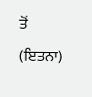ਤੋਂ (ਇਤਨਾ)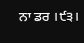ਨਾ ਡਰ ।੯੩।